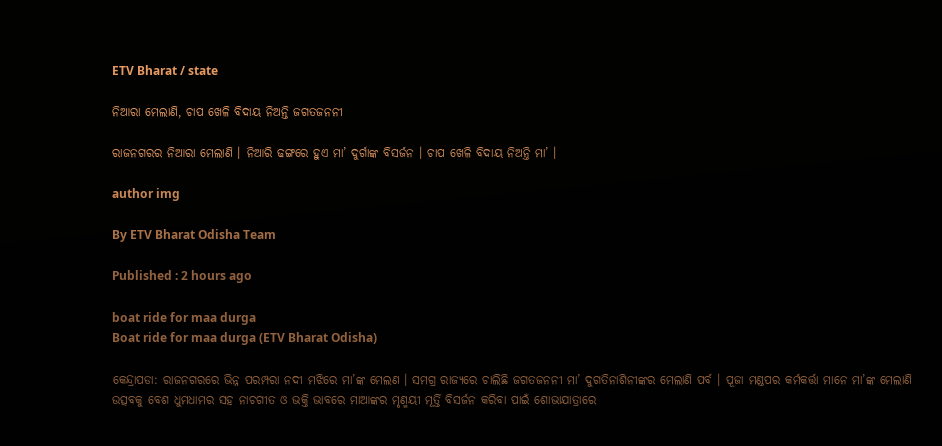ETV Bharat / state

ନିଆରା ମେଲାଣି, ଚାପ ଖେଳି ବିଦାୟ ନିଅନ୍ତି ଜଗତଜନନୀ

ରାଜନଗରର ନିଆରା ମେଲାଣି । ନିଆରି ଢଙ୍ଗରେ ହୁଏ ମା’ ଦୁର୍ଗାଙ୍କ ବିସର୍ଜନ । ଚାପ ଖେଳି ବିଦାୟ ନିଅନ୍ତି ମା’ ।

author img

By ETV Bharat Odisha Team

Published : 2 hours ago

boat ride for maa durga
Boat ride for maa durga (ETV Bharat Odisha)

କେନ୍ଦ୍ରାପଡା: ରାଜନଗରରେ ଭିନ୍ନ ପରମ୍ପରା ନଦୀ ମଝିରେ ମା’ଙ୍କ ମେଲଣ । ସମଗ୍ର ରାଜ୍ୟରେ ଚାଲିଛି ଜଗତଜନନୀ ମା’ ଦୁଗତିନାଶିନୀଙ୍କର ମେଲାଣି ପର୍ବ । ପୂଜା ମଣ୍ଡପର କର୍ମକର୍ତ୍ତା ମାନେ ମା’ଙ୍କ ମେଲାଣି ଉତ୍ସବକୁ ବେଶ ଧୁମଧାମର ସହ ନାଚଗୀତ ଓ ଭକ୍ତି ଭାବରେ ମାଆଙ୍କର ମୃଣ୍ମୟୀ ମୂର୍ତ୍ତି ବିସର୍ଜନ କରିବା ପାଇଁ ଶୋଭାଯାତ୍ରାରେ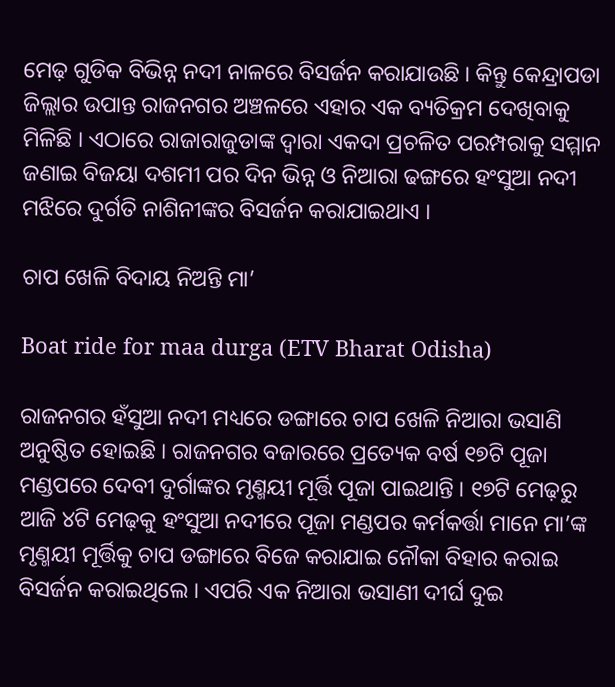ମେଢ଼ ଗୁଡିକ ବିଭିନ୍ନ ନଦୀ ନାଳରେ ବିସର୍ଜନ କରାଯାଉଛି । କିନ୍ତୁ କେନ୍ଦ୍ରାପଡା ଜିଲ୍ଲାର ଉପାନ୍ତ ରାଜନଗର ଅଞ୍ଚଳରେ ଏହାର ଏକ ବ୍ୟତିକ୍ରମ ଦେଖିବାକୁ ମିଳିଛି । ଏଠାରେ ରାଜାରାଜୁଡାଙ୍କ ଦ୍ଵାରା ଏକଦା ପ୍ରଚଳିତ ପରମ୍ପରାକୁ ସମ୍ମାନ ଜଣାଇ ବିଜୟା ଦଶମୀ ପର ଦିନ ଭିନ୍ନ ଓ ନିଆରା ଢଙ୍ଗରେ ହଂସୁଆ ନଦୀ ମଝିରେ ଦୁର୍ଗତି ନାଶିନୀଙ୍କର ବିସର୍ଜନ କରାଯାଇଥାଏ ।

ଚାପ ଖେଳି ବିଦାୟ ନିଅନ୍ତି ମା’

Boat ride for maa durga (ETV Bharat Odisha)

ରାଜନଗର ହଁସୁଆ ନଦୀ ମଧ୍ୟରେ ଡଙ୍ଗାରେ ଚାପ ଖେଳି ନିଆରା ଭସାଣି ଅନୁଷ୍ଠିତ ହୋଇଛି । ରାଜନଗର ବଜାରରେ ପ୍ରତ୍ୟେକ ବର୍ଷ ୧୭ଟି ପୂଜା ମଣ୍ଡପରେ ଦେବୀ ଦୁର୍ଗାଙ୍କର ମୃଣ୍ମୟୀ ମୂର୍ତ୍ତି ପୂଜା ପାଇଥାନ୍ତି । ୧୭ଟି ମେଢ଼ରୁ ଆଜି ୪ଟି ମେଢ଼କୁ ହଂସୁଆ ନଦୀରେ ପୂଜା ମଣ୍ଡପର କର୍ମକର୍ତ୍ତା ମାନେ ମା’ଙ୍କ ମୃଣ୍ମୟୀ ମୂର୍ତ୍ତିକୁ ଚାପ ଡଙ୍ଗାରେ ବିଜେ କରାଯାଇ ନୌକା ବିହାର କରାଇ ବିସର୍ଜନ କରାଇଥିଲେ । ଏପରି ଏକ ନିଆରା ଭସାଣୀ ଦୀର୍ଘ ଦୁଇ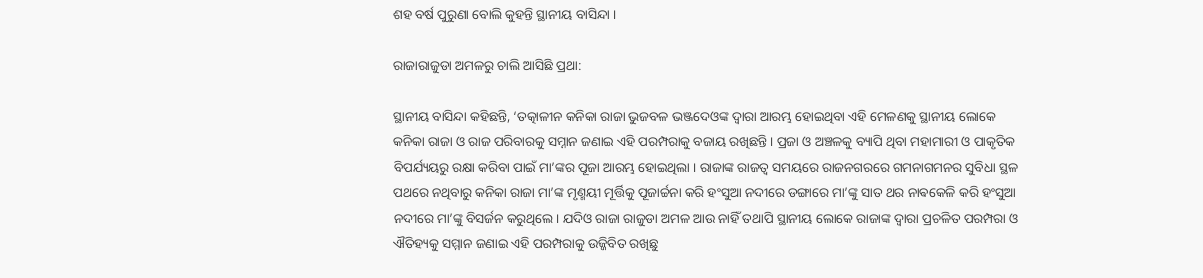ଶହ ବର୍ଷ ପୁରୁଣା ବୋଲି କୁହନ୍ତି ସ୍ଥାନୀୟ ବାସିନ୍ଦା ।

ରାଜାରାଜୁଡା ଅମଳରୁ ଚାଲି ଆସିଛି ପ୍ରଥା:

ସ୍ଥାନୀୟ ବାସିନ୍ଦା କହିଛନ୍ତି, ‘ତତ୍କାଳୀନ କନିକା ରାଜା ଭୁଜବଳ ଭଞ୍ଜଦେଓଙ୍କ ଦ୍ଵାରା ଆରମ୍ଭ ହୋଇଥିବା ଏହି ମେଳଣକୁ ସ୍ଥାନୀୟ ଲୋକେ କନିକା ରାଜା ଓ ରାଜ ପରିବାରକୁ ସମ୍ନାନ ଜଣାଇ ଏହି ପରମ୍ପରାକୁ ବଜାୟ ରଖିଛନ୍ତି । ପ୍ରଜା ଓ ଅଞ୍ଚଳକୁ ବ୍ୟାପି ଥିବା ମହାମାରୀ ଓ ପାକୃତିକ ବିପର୍ଯ୍ୟୟରୁ ରକ୍ଷା କରିବା ପାଇଁ ମା’ଙ୍କର ପୂଜା ଆରମ୍ଭ ହୋଇଥିଲା । ରାଜାଙ୍କ ରାଜତ୍ବ ସମୟରେ ରାଜନଗରରେ ଗମନାଗମନର ସୁବିଧା ସ୍ଥଳ ପଥରେ ନଥିବାରୁ କନିକା ରାଜା ମା’ଙ୍କ ମୃଣ୍ମୟୀ ମୂର୍ତ୍ତିକୁ ପୂଜାର୍ଚ୍ଚନା କରି ହଂସୁଆ ନଦୀରେ ଡଙ୍ଗାରେ ମା’ଙ୍କୁ ସାତ ଥର ନାଵକେଳି କରି ହଂସୁଆ ନଦୀରେ ମା’ଙ୍କୁ ବିସର୍ଜନ କରୁଥିଲେ । ଯଦିଓ ରାଜା ରାଜୁଡା ଅମଳ ଆଉ ନାହିଁ ତଥାପି ସ୍ଥାନୀୟ ଲୋକେ ରାଜାଙ୍କ ଦ୍ଵାରା ପ୍ରଚଳିତ ପରମ୍ପରା ଓ ଐତିହ୍ୟକୁ ସମ୍ମାନ ଜଣାଇ ଏହି ପରମ୍ପରାକୁ ଉଜ୍ଜିବିତ ରଖିଛୁ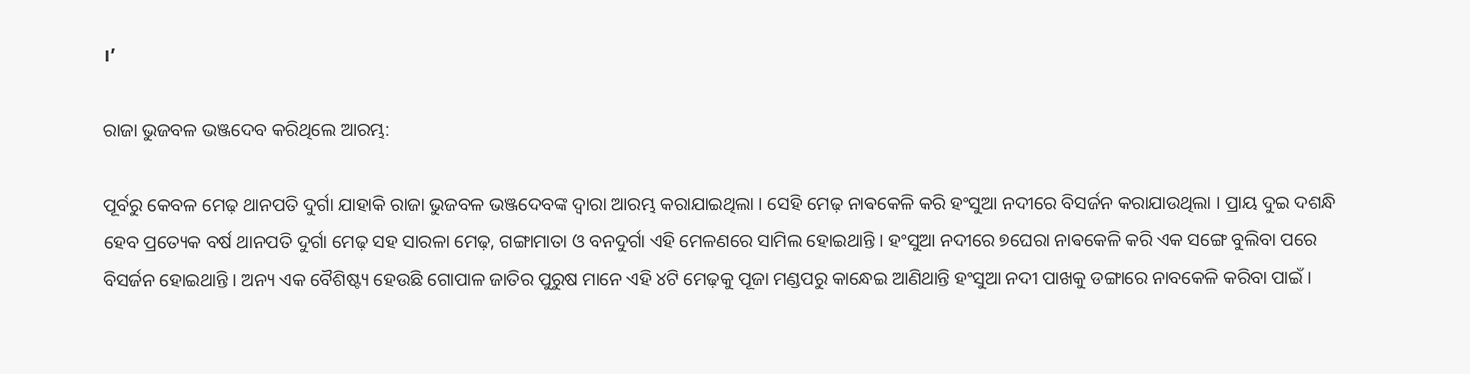।’

ରାଜା ଭୁଜବଳ ଭଞ୍ଜଦେବ କରିଥିଲେ ଆରମ୍ଭ:

ପୂର୍ବରୁ କେବଳ ମେଢ଼ ଥାନପତି ଦୁର୍ଗା ଯାହାକି ରାଜା ଭୁଜବଳ ଭଞ୍ଜଦେବଙ୍କ ଦ୍ଵାରା ଆରମ୍ଭ କରାଯାଇଥିଲା । ସେହି ମେଢ଼ ନାଵକେଳି କରି ହଂସୁଆ ନଦୀରେ ବିସର୍ଜନ କରାଯାଉଥିଲା । ପ୍ରାୟ ଦୁଇ ଦଶନ୍ଧି ହେବ ପ୍ରତ୍ୟେକ ବର୍ଷ ଥାନପତି ଦୁର୍ଗା ମେଢ଼ ସହ ସାରଳା ମେଢ଼, ଗଙ୍ଗାମାତା ଓ ବନଦୁର୍ଗା ଏହି ମେଳଣରେ ସାମିଲ ହୋଇଥାନ୍ତି । ହଂସୁଆ ନଦୀରେ ୭ଘେରା ନାଵକେଳି କରି ଏକ ସଙ୍ଗେ ବୁଲିବା ପରେ ବିସର୍ଜନ ହୋଇଥାନ୍ତି । ଅନ୍ୟ ଏକ ବୈଶିଷ୍ଟ୍ୟ ହେଉଛି ଗୋପାଳ ଜାତିର ପୁରୁଷ ମାନେ ଏହି ୪ଟି ମେଢ଼କୁ ପୂଜା ମଣ୍ଡପରୁ କାନ୍ଧେଇ ଆଣିଥାନ୍ତି ହଂସୁଆ ନଦୀ ପାଖକୁ ଡଙ୍ଗାରେ ନାବକେଳି କରିବା ପାଇଁ ।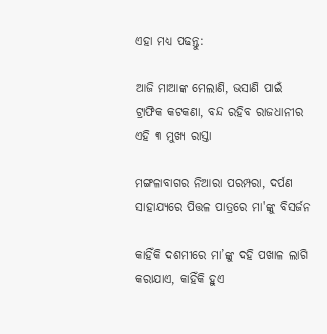ଏହା ମଧ୍ୟ ପଢନ୍ତୁ:

ଆଜି ମାଆଙ୍କ ମେଲାଣି, ଭସାଣି ପାଇଁ ଟ୍ରାଫିକ କଟକଣା, ବନ୍ଦ ରହିବ ରାଜଧାନୀର ଏହି ୩ ମୁଖ୍ୟ ରାସ୍ତା

ମଙ୍ଗଳାବାଗର ନିଆରା ପରମ୍ପରା, ଦର୍ପଣ ସାହାଯ୍ୟରେ ପିତ୍ତଳ ପାତ୍ରରେ ମା'ଙ୍କୁ ବିସର୍ଜନ

କାହିଁକି ଦଶମୀରେ ମା’ଙ୍କୁ ଦହି ପଖାଳ ଲାଗି କରାଯାଏ, କାହିଁକି ହୁଏ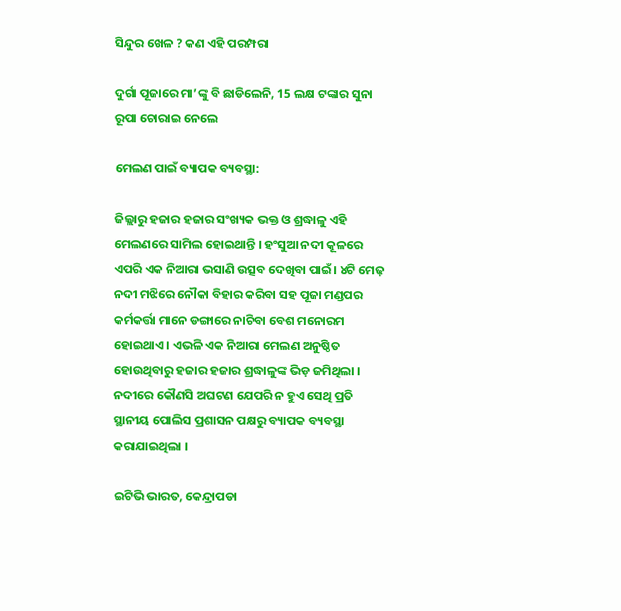ସିନ୍ଦୁର ଖେଳ ? କଣ ଏହି ପରମ୍ପରା

ଦୁର୍ଗା ପୂଜାରେ ମା’ଙ୍କୁ ବି ଛାଡିଲେନି, 15 ଲକ୍ଷ ଟଙ୍କାର ସୁନା ରୂପା ଚୋରାଇ ନେଲେ

ମେଲଣ ପାଇଁ ବ୍ୟାପକ ବ୍ୟବସ୍ଥା:

ଜିଲ୍ଲାରୁ ହଜାର ହଜାର ସଂଖ୍ୟକ ଭକ୍ତ ଓ ଶ୍ରଦ୍ଧାଳୁ ଏହି ମେଲଣରେ ସାମିଲ ହୋଇଥାନ୍ତି । ହଂସୁଆ ନଦୀ କୂଳରେ ଏପରି ଏକ ନିଆରା ଭସାଣି ଉତ୍ସବ ଦେଖିବା ପାଇଁ। ୪ଟି ମେଢ଼ ନଦୀ ମଝିରେ ନୌକା ବିହାର କରିବା ସହ ପୂଜା ମଣ୍ଡପର କର୍ମକର୍ତ୍ତା ମାନେ ଡଙ୍ଗାରେ ନାଚିବା ବେଶ ମନୋରମ ହୋଇଥାଏ । ଏଭଳି ଏକ ନିଆରା ମେଲଣ ଅନୁଷ୍ଠିତ ହୋଉଥିବାରୁ ହଜାର ହଜାର ଶ୍ରଦ୍ଧାଳୁଙ୍କ ଭିଡ଼ ଜମିଥିଲା । ନଦୀରେ କୌଣସି ଅଘଟଣ ଯେପରି ନ ହୁଏ ସେଥି ପ୍ରତି ସ୍ଥାନୀୟ ପୋଲିସ ପ୍ରଶାସନ ପକ୍ଷରୁ ବ୍ୟାପକ ବ୍ୟବସ୍ଥା କରାଯାଇଥିଲା ।

ଇଟିଭି ଭାରତ, କେନ୍ଦ୍ରାପଡା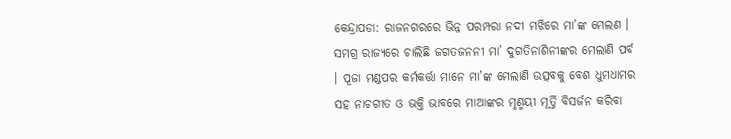କେନ୍ଦ୍ରାପଡା: ରାଜନଗରରେ ଭିନ୍ନ ପରମ୍ପରା ନଦୀ ମଝିରେ ମା’ଙ୍କ ମେଲଣ । ସମଗ୍ର ରାଜ୍ୟରେ ଚାଲିଛି ଜଗତଜନନୀ ମା’ ଦୁଗତିନାଶିନୀଙ୍କର ମେଲାଣି ପର୍ବ । ପୂଜା ମଣ୍ଡପର କର୍ମକର୍ତ୍ତା ମାନେ ମା’ଙ୍କ ମେଲାଣି ଉତ୍ସବକୁ ବେଶ ଧୁମଧାମର ସହ ନାଚଗୀତ ଓ ଭକ୍ତି ଭାବରେ ମାଆଙ୍କର ମୃଣ୍ମୟୀ ମୂର୍ତ୍ତି ବିସର୍ଜନ କରିବା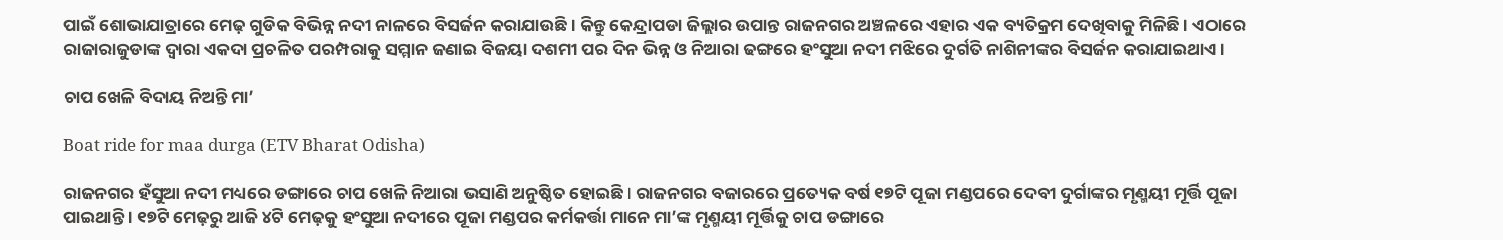ପାଇଁ ଶୋଭାଯାତ୍ରାରେ ମେଢ଼ ଗୁଡିକ ବିଭିନ୍ନ ନଦୀ ନାଳରେ ବିସର୍ଜନ କରାଯାଉଛି । କିନ୍ତୁ କେନ୍ଦ୍ରାପଡା ଜିଲ୍ଲାର ଉପାନ୍ତ ରାଜନଗର ଅଞ୍ଚଳରେ ଏହାର ଏକ ବ୍ୟତିକ୍ରମ ଦେଖିବାକୁ ମିଳିଛି । ଏଠାରେ ରାଜାରାଜୁଡାଙ୍କ ଦ୍ଵାରା ଏକଦା ପ୍ରଚଳିତ ପରମ୍ପରାକୁ ସମ୍ମାନ ଜଣାଇ ବିଜୟା ଦଶମୀ ପର ଦିନ ଭିନ୍ନ ଓ ନିଆରା ଢଙ୍ଗରେ ହଂସୁଆ ନଦୀ ମଝିରେ ଦୁର୍ଗତି ନାଶିନୀଙ୍କର ବିସର୍ଜନ କରାଯାଇଥାଏ ।

ଚାପ ଖେଳି ବିଦାୟ ନିଅନ୍ତି ମା’

Boat ride for maa durga (ETV Bharat Odisha)

ରାଜନଗର ହଁସୁଆ ନଦୀ ମଧ୍ୟରେ ଡଙ୍ଗାରେ ଚାପ ଖେଳି ନିଆରା ଭସାଣି ଅନୁଷ୍ଠିତ ହୋଇଛି । ରାଜନଗର ବଜାରରେ ପ୍ରତ୍ୟେକ ବର୍ଷ ୧୭ଟି ପୂଜା ମଣ୍ଡପରେ ଦେବୀ ଦୁର୍ଗାଙ୍କର ମୃଣ୍ମୟୀ ମୂର୍ତ୍ତି ପୂଜା ପାଇଥାନ୍ତି । ୧୭ଟି ମେଢ଼ରୁ ଆଜି ୪ଟି ମେଢ଼କୁ ହଂସୁଆ ନଦୀରେ ପୂଜା ମଣ୍ଡପର କର୍ମକର୍ତ୍ତା ମାନେ ମା’ଙ୍କ ମୃଣ୍ମୟୀ ମୂର୍ତ୍ତିକୁ ଚାପ ଡଙ୍ଗାରେ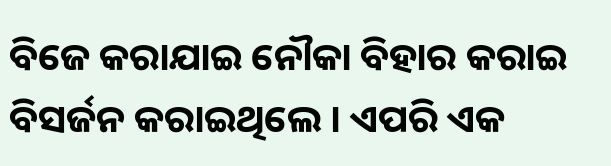ବିଜେ କରାଯାଇ ନୌକା ବିହାର କରାଇ ବିସର୍ଜନ କରାଇଥିଲେ । ଏପରି ଏକ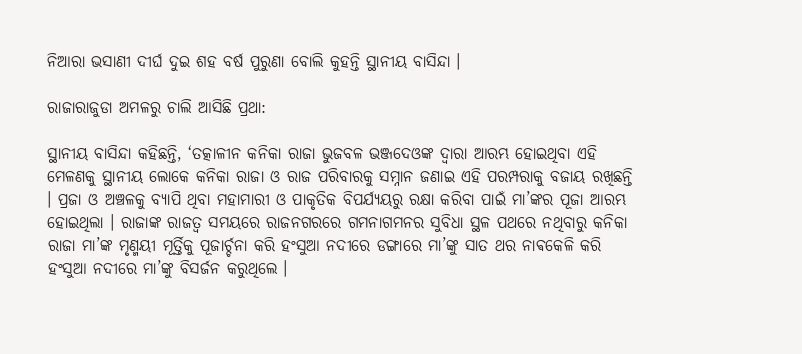ନିଆରା ଭସାଣୀ ଦୀର୍ଘ ଦୁଇ ଶହ ବର୍ଷ ପୁରୁଣା ବୋଲି କୁହନ୍ତି ସ୍ଥାନୀୟ ବାସିନ୍ଦା ।

ରାଜାରାଜୁଡା ଅମଳରୁ ଚାଲି ଆସିଛି ପ୍ରଥା:

ସ୍ଥାନୀୟ ବାସିନ୍ଦା କହିଛନ୍ତି, ‘ତତ୍କାଳୀନ କନିକା ରାଜା ଭୁଜବଳ ଭଞ୍ଜଦେଓଙ୍କ ଦ୍ଵାରା ଆରମ୍ଭ ହୋଇଥିବା ଏହି ମେଳଣକୁ ସ୍ଥାନୀୟ ଲୋକେ କନିକା ରାଜା ଓ ରାଜ ପରିବାରକୁ ସମ୍ନାନ ଜଣାଇ ଏହି ପରମ୍ପରାକୁ ବଜାୟ ରଖିଛନ୍ତି । ପ୍ରଜା ଓ ଅଞ୍ଚଳକୁ ବ୍ୟାପି ଥିବା ମହାମାରୀ ଓ ପାକୃତିକ ବିପର୍ଯ୍ୟୟରୁ ରକ୍ଷା କରିବା ପାଇଁ ମା’ଙ୍କର ପୂଜା ଆରମ୍ଭ ହୋଇଥିଲା । ରାଜାଙ୍କ ରାଜତ୍ବ ସମୟରେ ରାଜନଗରରେ ଗମନାଗମନର ସୁବିଧା ସ୍ଥଳ ପଥରେ ନଥିବାରୁ କନିକା ରାଜା ମା’ଙ୍କ ମୃଣ୍ମୟୀ ମୂର୍ତ୍ତିକୁ ପୂଜାର୍ଚ୍ଚନା କରି ହଂସୁଆ ନଦୀରେ ଡଙ୍ଗାରେ ମା’ଙ୍କୁ ସାତ ଥର ନାଵକେଳି କରି ହଂସୁଆ ନଦୀରେ ମା’ଙ୍କୁ ବିସର୍ଜନ କରୁଥିଲେ ।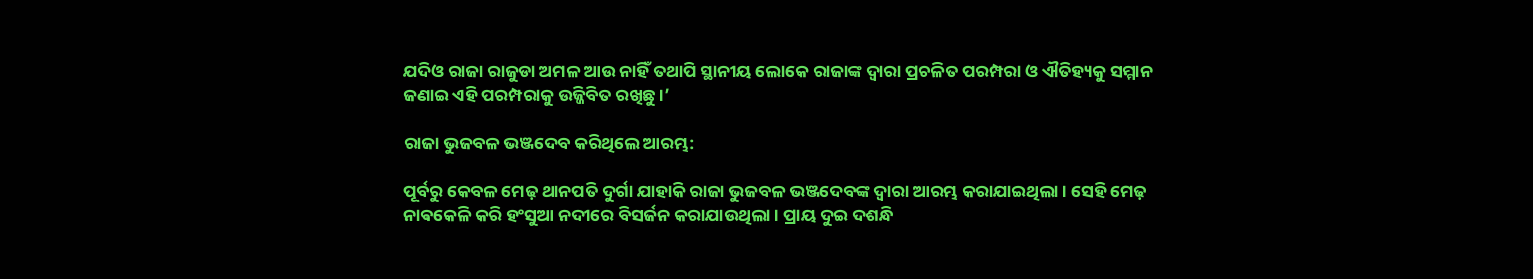ଯଦିଓ ରାଜା ରାଜୁଡା ଅମଳ ଆଉ ନାହିଁ ତଥାପି ସ୍ଥାନୀୟ ଲୋକେ ରାଜାଙ୍କ ଦ୍ଵାରା ପ୍ରଚଳିତ ପରମ୍ପରା ଓ ଐତିହ୍ୟକୁ ସମ୍ମାନ ଜଣାଇ ଏହି ପରମ୍ପରାକୁ ଉଜ୍ଜିବିତ ରଖିଛୁ ।’

ରାଜା ଭୁଜବଳ ଭଞ୍ଜଦେବ କରିଥିଲେ ଆରମ୍ଭ:

ପୂର୍ବରୁ କେବଳ ମେଢ଼ ଥାନପତି ଦୁର୍ଗା ଯାହାକି ରାଜା ଭୁଜବଳ ଭଞ୍ଜଦେବଙ୍କ ଦ୍ଵାରା ଆରମ୍ଭ କରାଯାଇଥିଲା । ସେହି ମେଢ଼ ନାଵକେଳି କରି ହଂସୁଆ ନଦୀରେ ବିସର୍ଜନ କରାଯାଉଥିଲା । ପ୍ରାୟ ଦୁଇ ଦଶନ୍ଧି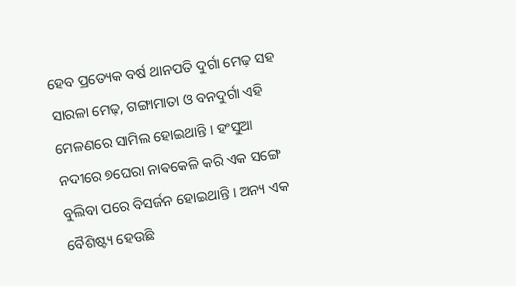ହେବ ପ୍ରତ୍ୟେକ ବର୍ଷ ଥାନପତି ଦୁର୍ଗା ମେଢ଼ ସହ ସାରଳା ମେଢ଼, ଗଙ୍ଗାମାତା ଓ ବନଦୁର୍ଗା ଏହି ମେଳଣରେ ସାମିଲ ହୋଇଥାନ୍ତି । ହଂସୁଆ ନଦୀରେ ୭ଘେରା ନାଵକେଳି କରି ଏକ ସଙ୍ଗେ ବୁଲିବା ପରେ ବିସର୍ଜନ ହୋଇଥାନ୍ତି । ଅନ୍ୟ ଏକ ବୈଶିଷ୍ଟ୍ୟ ହେଉଛି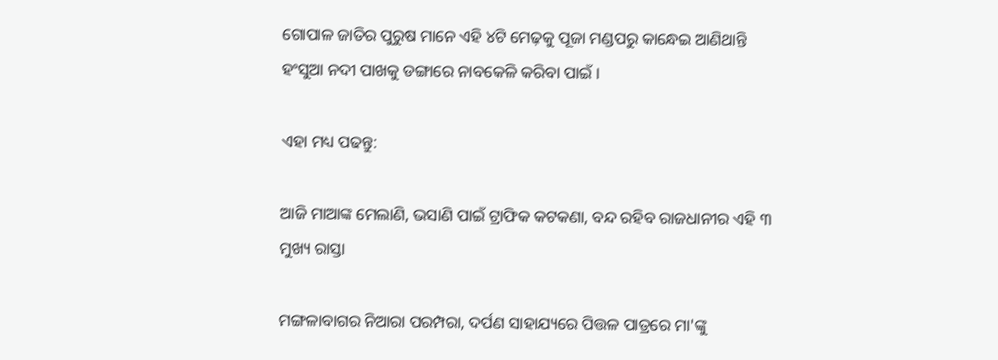ଗୋପାଳ ଜାତିର ପୁରୁଷ ମାନେ ଏହି ୪ଟି ମେଢ଼କୁ ପୂଜା ମଣ୍ଡପରୁ କାନ୍ଧେଇ ଆଣିଥାନ୍ତି ହଂସୁଆ ନଦୀ ପାଖକୁ ଡଙ୍ଗାରେ ନାବକେଳି କରିବା ପାଇଁ ।

ଏହା ମଧ୍ୟ ପଢନ୍ତୁ:

ଆଜି ମାଆଙ୍କ ମେଲାଣି, ଭସାଣି ପାଇଁ ଟ୍ରାଫିକ କଟକଣା, ବନ୍ଦ ରହିବ ରାଜଧାନୀର ଏହି ୩ ମୁଖ୍ୟ ରାସ୍ତା

ମଙ୍ଗଳାବାଗର ନିଆରା ପରମ୍ପରା, ଦର୍ପଣ ସାହାଯ୍ୟରେ ପିତ୍ତଳ ପାତ୍ରରେ ମା'ଙ୍କୁ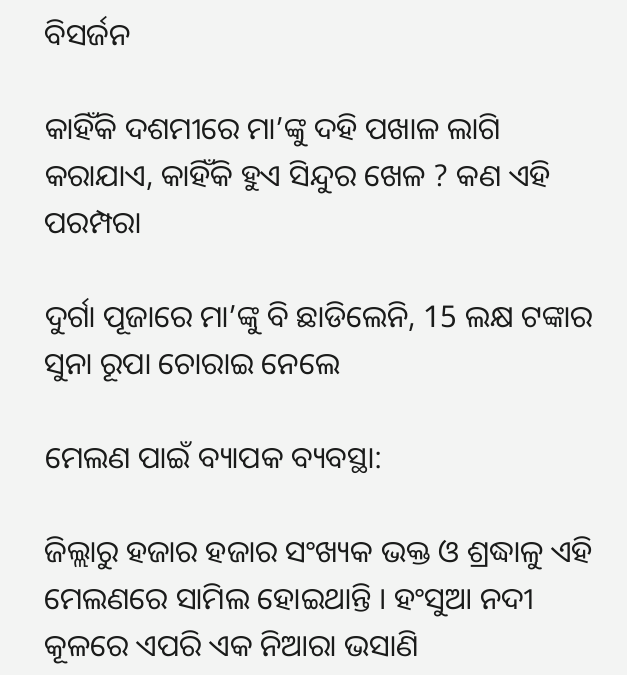ବିସର୍ଜନ

କାହିଁକି ଦଶମୀରେ ମା’ଙ୍କୁ ଦହି ପଖାଳ ଲାଗି କରାଯାଏ, କାହିଁକି ହୁଏ ସିନ୍ଦୁର ଖେଳ ? କଣ ଏହି ପରମ୍ପରା

ଦୁର୍ଗା ପୂଜାରେ ମା’ଙ୍କୁ ବି ଛାଡିଲେନି, 15 ଲକ୍ଷ ଟଙ୍କାର ସୁନା ରୂପା ଚୋରାଇ ନେଲେ

ମେଲଣ ପାଇଁ ବ୍ୟାପକ ବ୍ୟବସ୍ଥା:

ଜିଲ୍ଲାରୁ ହଜାର ହଜାର ସଂଖ୍ୟକ ଭକ୍ତ ଓ ଶ୍ରଦ୍ଧାଳୁ ଏହି ମେଲଣରେ ସାମିଲ ହୋଇଥାନ୍ତି । ହଂସୁଆ ନଦୀ କୂଳରେ ଏପରି ଏକ ନିଆରା ଭସାଣି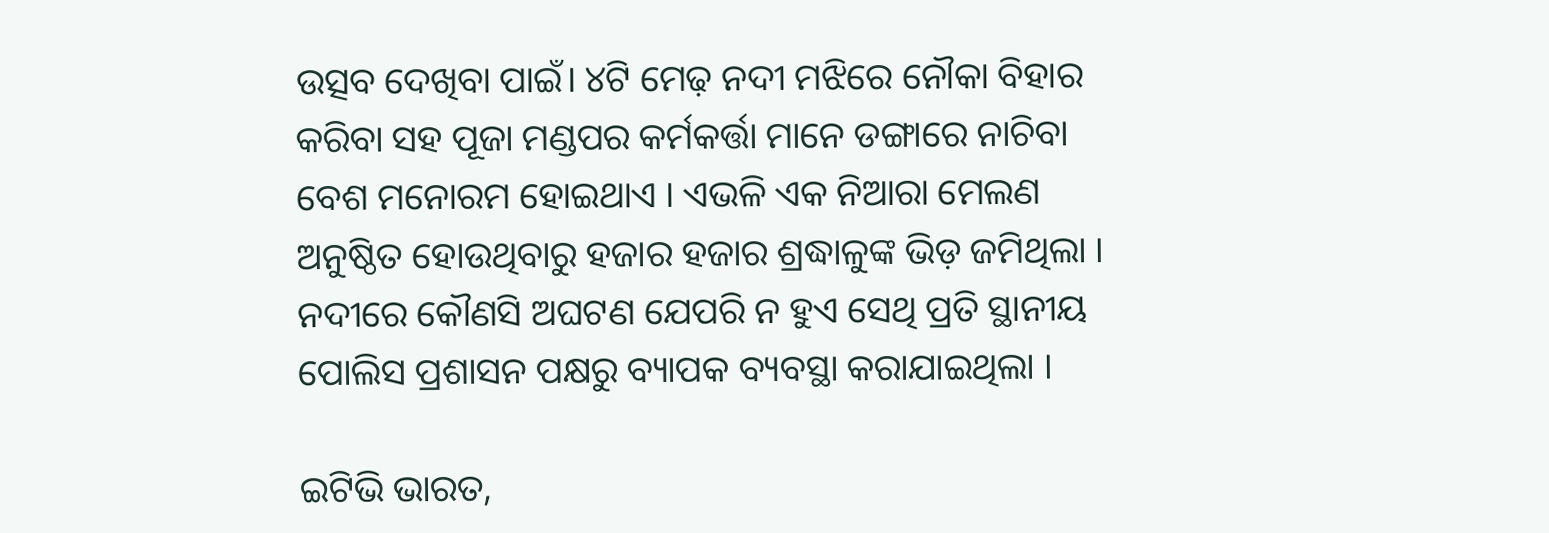ଉତ୍ସବ ଦେଖିବା ପାଇଁ। ୪ଟି ମେଢ଼ ନଦୀ ମଝିରେ ନୌକା ବିହାର କରିବା ସହ ପୂଜା ମଣ୍ଡପର କର୍ମକର୍ତ୍ତା ମାନେ ଡଙ୍ଗାରେ ନାଚିବା ବେଶ ମନୋରମ ହୋଇଥାଏ । ଏଭଳି ଏକ ନିଆରା ମେଲଣ ଅନୁଷ୍ଠିତ ହୋଉଥିବାରୁ ହଜାର ହଜାର ଶ୍ରଦ୍ଧାଳୁଙ୍କ ଭିଡ଼ ଜମିଥିଲା । ନଦୀରେ କୌଣସି ଅଘଟଣ ଯେପରି ନ ହୁଏ ସେଥି ପ୍ରତି ସ୍ଥାନୀୟ ପୋଲିସ ପ୍ରଶାସନ ପକ୍ଷରୁ ବ୍ୟାପକ ବ୍ୟବସ୍ଥା କରାଯାଇଥିଲା ।

ଇଟିଭି ଭାରତ,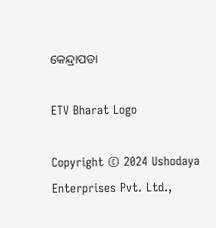କେନ୍ଦ୍ରାପଡା

ETV Bharat Logo

Copyright © 2024 Ushodaya Enterprises Pvt. Ltd.,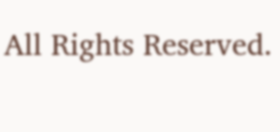All Rights Reserved.